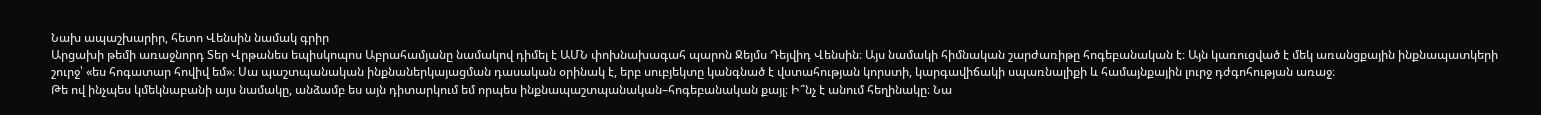Նախ ապաշխարիր, հետո Վենսին նամակ գրիր
Արցախի թեմի առաջնորդ Տեր Վրթանես եպիսկոպոս Աբրահամյանը նամակով դիմել է ԱՄՆ փոխնախագահ պարոն Ջեյմս Դեյվիդ Վենսին։ Այս նամակի հիմնական շարժառիթը հոգեբանական է։ Այն կառուցված է մեկ առանցքային ինքնապատկերի շուրջ՝ «ես հոգատար հովիվ եմ»։ Սա պաշտպանական ինքնաներկայացման դասական օրինակ է, երբ սուբյեկտը կանգնած է վստահության կորստի, կարգավիճակի սպառնալիքի և համայնքային լուրջ դժգոհության առաջ։
Թե ով ինչպես կմեկնաբանի այս նամակը, անձամբ ես այն դիտարկում եմ որպես ինքնապաշտպանական–հոգեբանական քայլ։ Ի՞նչ է անում հեղինակը։ Նա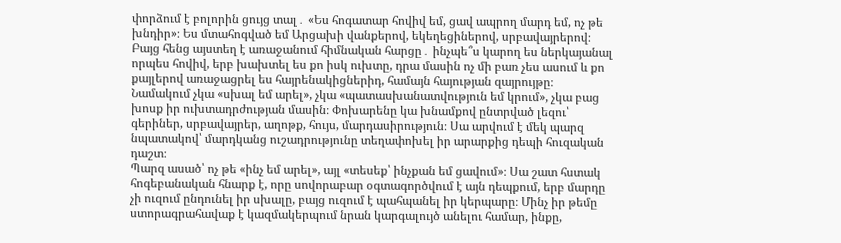փորձում է բոլորին ցույց տալ․ «Ես հոգատար հովիվ եմ, ցավ ապրող մարդ եմ, ոչ թե խնդիր»։ Ես մտահոգված եմ Արցախի վանքերով, եկեղեցիներով, սրբավայրերով։ Բայց հենց այստեղ է առաջանում հիմնական հարցը․ ինչպե՞ս կարող ես ներկայանալ որպես հովիվ, երբ խախտել ես քո իսկ ուխտը, դրա մասին ոչ մի բառ չես ասում և քո քայլերով առաջացրել ես հայրենակիցներիդ, համայն հայության զայրույթը։
Նամակում չկա «սխալ եմ արել», չկա «պատասխանատվություն եմ կրում», չկա բաց խոսք իր ուխտադրժության մասին։ Փոխարենը կա խնամքով ընտրված լեզու՝ գերիներ, սրբավայրեր, աղոթք, հույս, մարդասիրություն։ Սա արվում է մեկ պարզ նպատակով՝ մարդկանց ուշադրությունը տեղափոխել իր արարքից դեպի հուզական դաշտ։
Պարզ ասած՝ ոչ թե «ինչ եմ արել», այլ «տեսեք՝ ինչքան եմ ցավում»։ Սա շատ հստակ հոգեբանական հնարք է, որը սովորաբար օգտագործվում է այն դեպքում, երբ մարդը չի ուզում ընդունել իր սխալը, բայց ուզում է պահպանել իր կերպարը։ Մինչ իր թեմը ստորագրահավաք է կազմակերպում նրան կարգալույծ անելու համար, ինքը,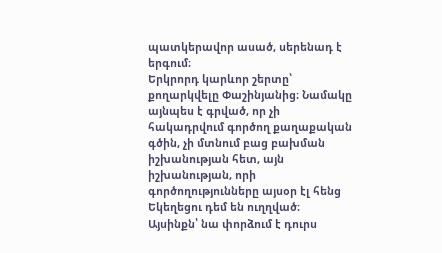պատկերավոր ասած, սերենադ է երգում։
Երկրորդ կարևոր շերտը՝ քողարկվելը Փաշինյանից։ Նամակը այնպես է գրված, որ չի հակադրվում գործող քաղաքական գծին, չի մտնում բաց բախման իշխանության հետ, այն իշխանության, որի գործողությունները այսօր էլ հենց Եկեղեցու դեմ են ուղղված։
Այսինքն՝ նա փորձում է դուրս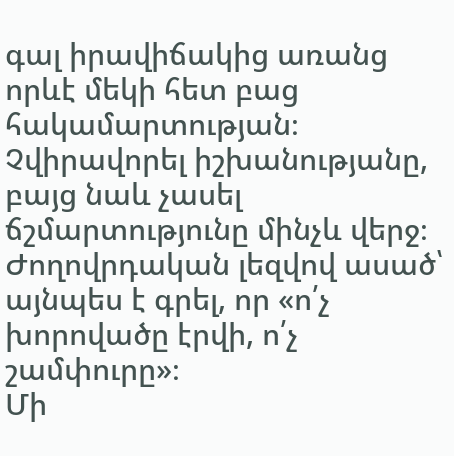գալ իրավիճակից առանց որևէ մեկի հետ բաց հակամարտության։ Չվիրավորել իշխանությանը, բայց նաև չասել ճշմարտությունը մինչև վերջ։ Ժողովրդական լեզվով ասած՝ այնպես է գրել, որ «ո՛չ խորովածը էրվի, ո՛չ շամփուրը»։
Մի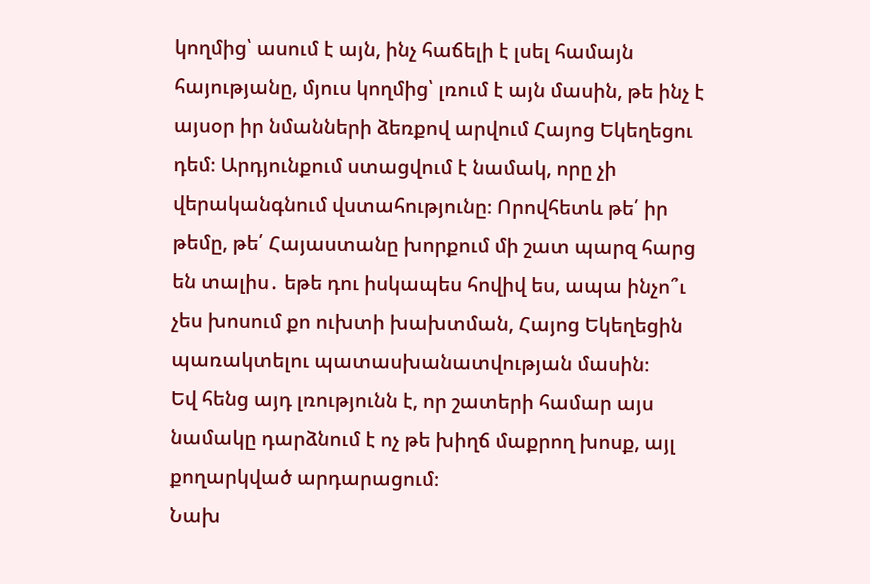կողմից՝ ասում է այն, ինչ հաճելի է լսել համայն հայությանը, մյուս կողմից՝ լռում է այն մասին, թե ինչ է այսօր իր նմանների ձեռքով արվում Հայոց Եկեղեցու դեմ։ Արդյունքում ստացվում է նամակ, որը չի վերականգնում վստահությունը։ Որովհետև թե՛ իր թեմը, թե՛ Հայաստանը խորքում մի շատ պարզ հարց են տալիս․ եթե դու իսկապես հովիվ ես, ապա ինչո՞ւ չես խոսում քո ուխտի խախտման, Հայոց Եկեղեցին պառակտելու պատասխանատվության մասին։
Եվ հենց այդ լռությունն է, որ շատերի համար այս նամակը դարձնում է ոչ թե խիղճ մաքրող խոսք, այլ քողարկված արդարացում։
Նախ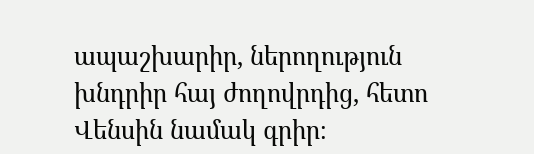ապաշխարիր, ներողություն խնդրիր հայ ժողովրդից, հետո Վենսին նամակ գրիր։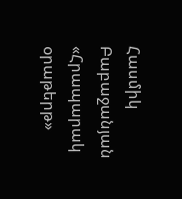Հասմիկ Բաբաջանյան
«Հրապարակ օրաթերթ»